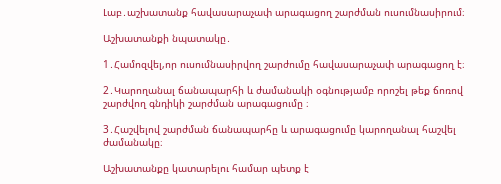Լաբ․աշխատանք հավասարաչափ արագացող շարժման ուսումնասիրում։

Աշխատանքի նպատակը․

1․Համոզվել,որ ուսումնասիրվող շարժումը հավասարաչափ արագացող է։

2․Կարողանալ ճանապարհի և ժամանակի օգնությամբ որոշել թեք ճոռով շարժվող գնդիկի շարժման արագացումը ։

3․Հաշվելով շարժման ճանապարհը և արագացումը կարողանալ հաշվել ժամանակը։

Աշխատանքը կատարելու համար պետք է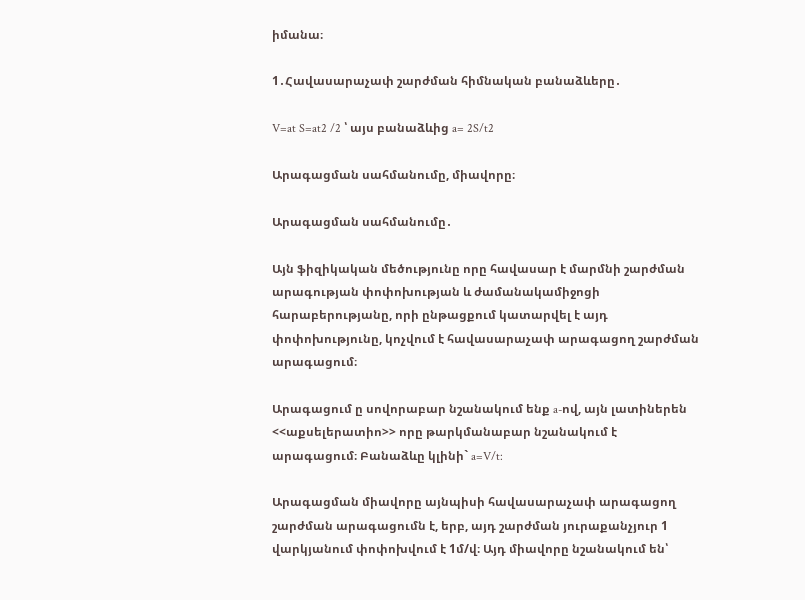իմանա։

1․Հավասարաչափ շարժման հիմնական բանաձևերը․

V=at S=at2 /2 ՝ այս բանաձևից a= 2S/t2

Արագացման սահմանումը, միավորը։

Արագացման սահմանումը․

Այն ֆիզիկական մեծությունը որը հավասար է մարմնի շարժման արագության փոփոխության և ժամանակամիջոցի հարաբերությանը, որի ընթացքում կատարվել է այդ փոփոխությունը, կոչվում է հավասարաչափ արագացող շարժման արագացում։

Արագացում ը սովորաբար նշանակում ենք a-ով, այն լատիներեն <<աքսելերատիո>> որը թարկմանաբար նշանակում է արագացում։ Բանաձևը կլինի` a=V/t:

Արագացման միավորը այնպիսի հավասարաչափ արագացող շարժման արագացումն է, երբ, այդ շարժման յուրաքանչյուր 1 վարկյանում փոփոխվում է 1մ/վ։ Այդ միավորը նշանակում են՝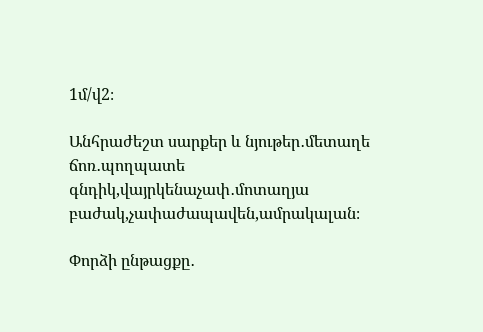1մ/վ2։

Անհրաժեշտ սարքեր և նյութեր․մետաղե ճոռ․պողպատե գնդիկ,վայրկենաչափ․մոտաղյա բաժակ,չափաժապավեն,ամրակալան։

Փորձի ընթացքը․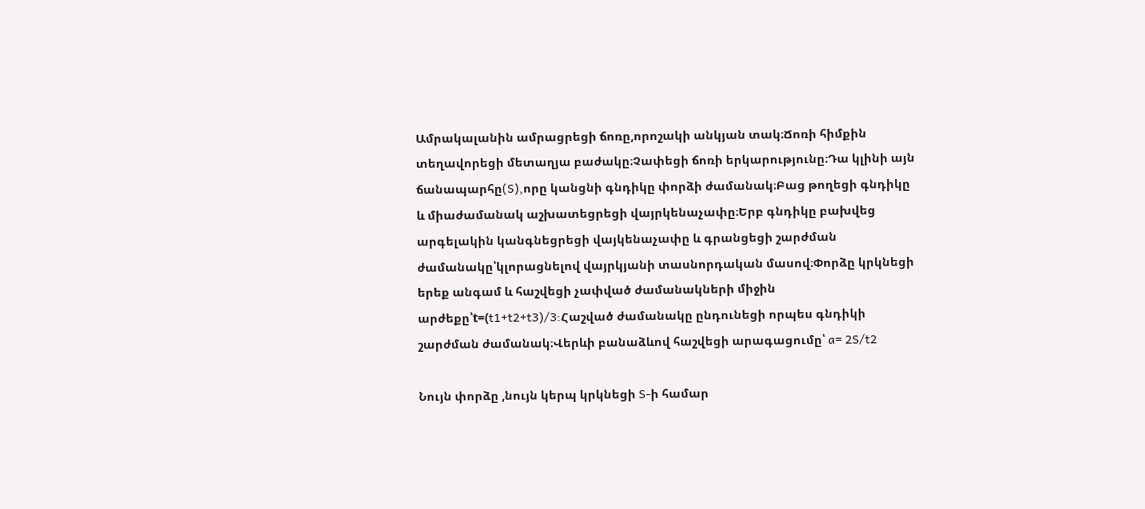Ամրակալանին ամրացրեցի ճոռը,որոշակի անկյան տակ։Ճոռի հիմքին տեղավորեցի մետաղյա բաժակը։Չափեցի ճոռի երկարությունը։Դա կլինի այն ճանապարհը(S),որը կանցնի գնդիկը փորձի ժամանակ։Բաց թողեցի գնդիկը և միաժամանակ աշխատեցրեցի վայրկենաչափը։Երբ գնդիկը բախվեց արգելակին կանգնեցրեցի վայկենաչափը և գրանցեցի շարժման ժամանակը՝կլորացնելով վայրկյանի տասնորդական մասով։Փորձը կրկնեցի երեք անգամ և հաշվեցի չափված ժամանակների միջին արժեքը՝t=(t1+t2+t3)/3:Հաշված ժամանակը ընդունեցի որպես գնդիկի շարժման ժամանակ։Վերևի բանաձևով հաշվեցի արագացումը՝ a= 2S/t2

Նույն փորձը ,նույն կերպ կրկնեցի S-ի համար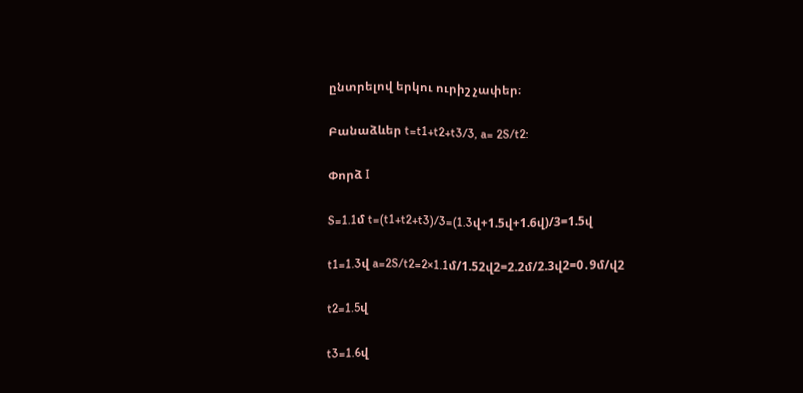ընտրելով երկու ուրիշ չափեր։

Բանաձևեր t=t1+t2+t3/3, a= 2S/t2:

Փորձ I

S=1.1մ t=(t1+t2+t3)/3=(1.3վ+1.5վ+1.6վ)/3=1.5վ

t1=1.3վ a=2S/t2=2×1.1մ/1.52վ2=2.2մ/2.3վ2=0․9մ/վ2

t2=1.5վ

t3=1.6վ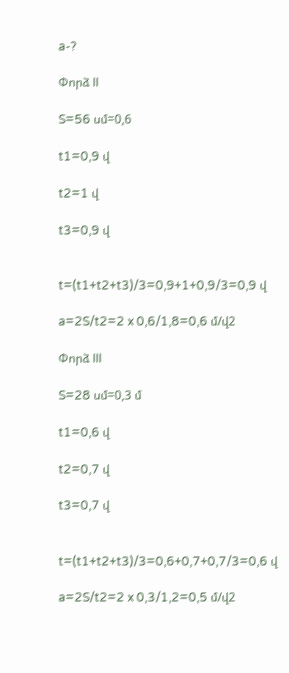a-?

Փորձ II

S=56 սմ=0,6

t1=0,9 վ

t2=1 վ

t3=0,9 վ


t=(t1+t2+t3)/3=0,9+1+0,9/3=0,9 վ

a=2S/t2=2 x 0,6/1,8=0,6 մ/վ2

Փորձ III

S=28 սմ=0,3 մ

t1=0,6 վ

t2=0,7 վ

t3=0,7 վ


t=(t1+t2+t3)/3=0,6+0,7+0,7/3=0,6 վ

a=2S/t2=2 x 0,3/1,2=0,5 մ/վ2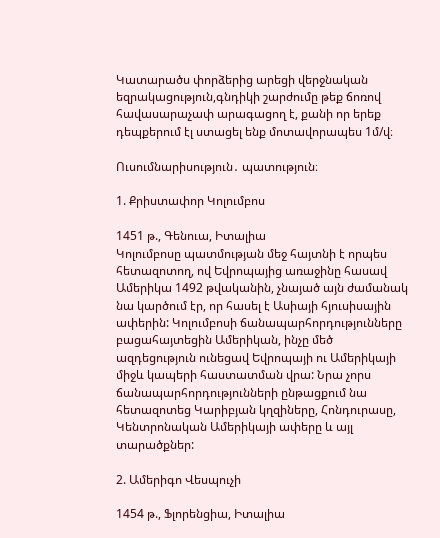Կատարածս փորձերից արեցի վերջնական եզրակացություն,գնդիկի շարժումը թեք ճոռով հավասարաչափ արագացող է, քանի որ երեք դեպքերում էլ ստացել ենք մոտավորապես 1մ/վ։

Ուսումնարիսություն․ պատություն։

1. Քրիստափոր Կոլումբոս

1451 թ., Գենուա, Իտալիա
Կոլումբոսը պատմության մեջ հայտնի է որպես հետազոտող, ով Եվրոպայից առաջինը հասավ Ամերիկա 1492 թվականին, չնայած այն ժամանակ նա կարծում էր, որ հասել է Ասիայի հյուսիսային ափերին: Կոլումբոսի ճանապարհորդությունները բացահայտեցին Ամերիկան, ինչը մեծ ազդեցություն ունեցավ Եվրոպայի ու Ամերիկայի միջև կապերի հաստատման վրա: Նրա չորս ճանապարհորդությունների ընթացքում նա հետազոտեց Կարիբյան կղզիները, Հոնդուրասը, Կենտրոնական Ամերիկայի ափերը և այլ տարածքներ:

2. Ամերիգո Վեսպուչի

1454 թ., Ֆլորենցիա, Իտալիա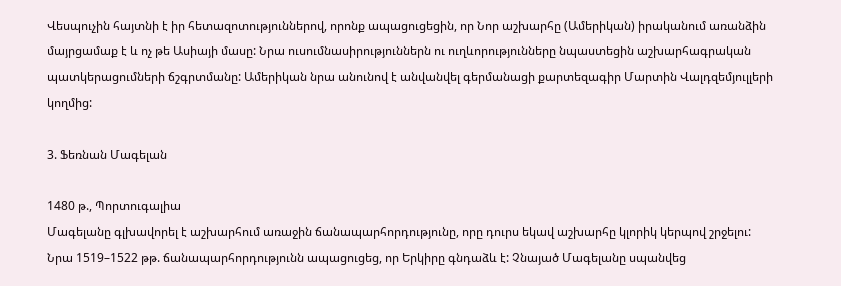Վեսպուչին հայտնի է իր հետազոտություններով, որոնք ապացուցեցին, որ Նոր աշխարհը (Ամերիկան) իրականում առանձին մայրցամաք է և ոչ թե Ասիայի մասը: Նրա ուսումնասիրություններն ու ուղևորությունները նպաստեցին աշխարհագրական պատկերացումների ճշգրտմանը: Ամերիկան նրա անունով է անվանվել գերմանացի քարտեզագիր Մարտին Վալդզեմյուլլերի կողմից:

3. Ֆեռնան Մագելան

1480 թ., Պորտուգալիա
Մագելանը գլխավորել է աշխարհում առաջին ճանապարհորդությունը, որը դուրս եկավ աշխարհը կլորիկ կերպով շրջելու: Նրա 1519–1522 թթ. ճանապարհորդությունն ապացուցեց, որ Երկիրը գնդաձև է: Չնայած Մագելանը սպանվեց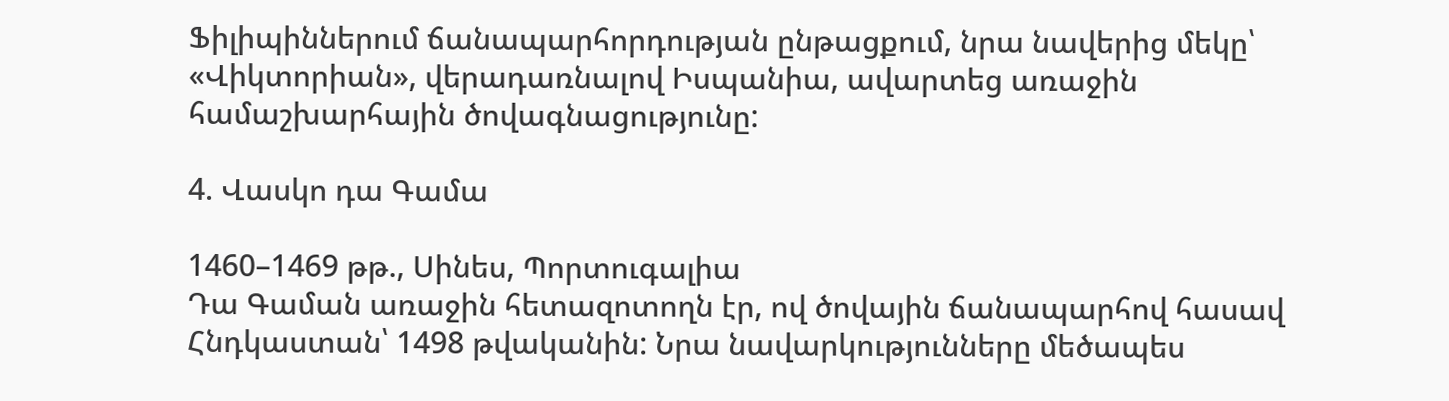Ֆիլիպիններում ճանապարհորդության ընթացքում, նրա նավերից մեկը՝ «Վիկտորիան», վերադառնալով Իսպանիա, ավարտեց առաջին համաշխարհային ծովագնացությունը:

4. Վասկո դա Գամա

1460–1469 թթ., Սինես, Պորտուգալիա
Դա Գաման առաջին հետազոտողն էր, ով ծովային ճանապարհով հասավ Հնդկաստան՝ 1498 թվականին: Նրա նավարկությունները մեծապես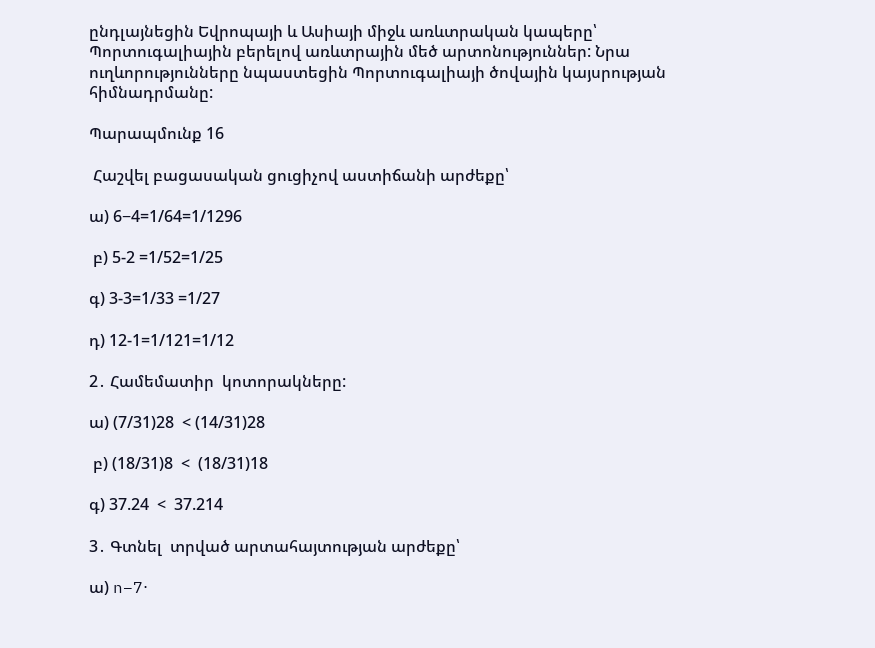ընդլայնեցին Եվրոպայի և Ասիայի միջև առևտրական կապերը՝ Պորտուգալիային բերելով առևտրային մեծ արտոնություններ: Նրա ուղևորությունները նպաստեցին Պորտուգալիայի ծովային կայսրության հիմնադրմանը:

Պարապմունք 16

 Հաշվել բացասական ցուցիչով աստիճանի արժեքը՝

ա) 6−4=1/64=1/1296

 բ) 5-2 =1/52=1/25

գ) 3-3=1/33 =1/27

դ) 12-1=1/121=1/12

2․ Համեմատիր  կոտորակները:

ա) (7/31)28  < (14/31)28

 բ) (18/31)8  <  (18/31)18

գ) 37.24  <  37.214

3․ Գտնել  տրված արտահայտության արժեքը՝

ա) n−7⋅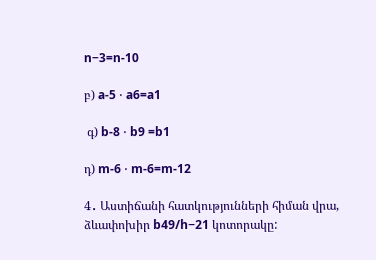n−3=n-10

բ) a-5 ⋅ a6=a1

 գ) b-8 ⋅ b9 =b1

դ) m-6 ⋅ m-6=m-12

4․ Աստիճանի հատկությունների հիման վրա, ձևափոխիր b49/h−21 կոտորակը: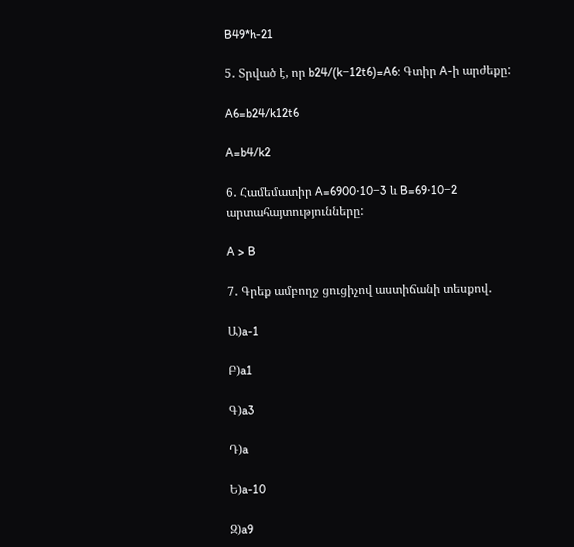B49*h-21

5․ Տրված է, որ b24/(k−12t6)=A6: Գտիր A-ի արժեքը:

A6=b24/k12t6

A=b4/k2

6․ Համեմատիր A=6900⋅10−3 և B=69⋅10−2 արտահայտությունները:

A > B

7․ Գրեք ամբողջ ցուցիչով աստիճանի տեսքով․

Ա)a-1

Բ)a1

Գ)a3

Դ)a

Ե)a-10

Զ)a9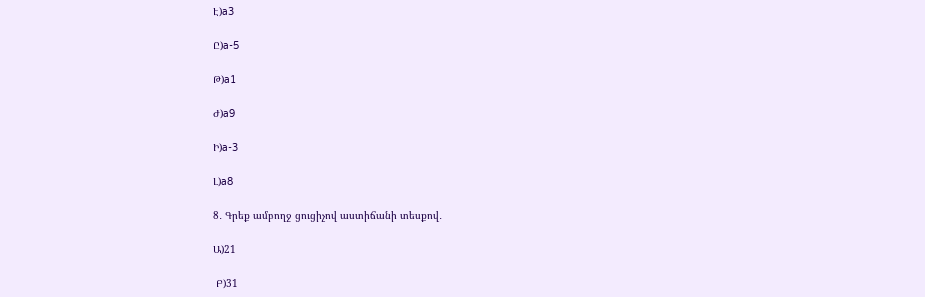Է)a3

Ը)a-5

Թ)a1

Ժ)a9

Ի)a-3

Լ)a8

8․ Գրեք ամբողջ ցուցիչով աստիճանի տեսքով․

Ա)21

 Բ)31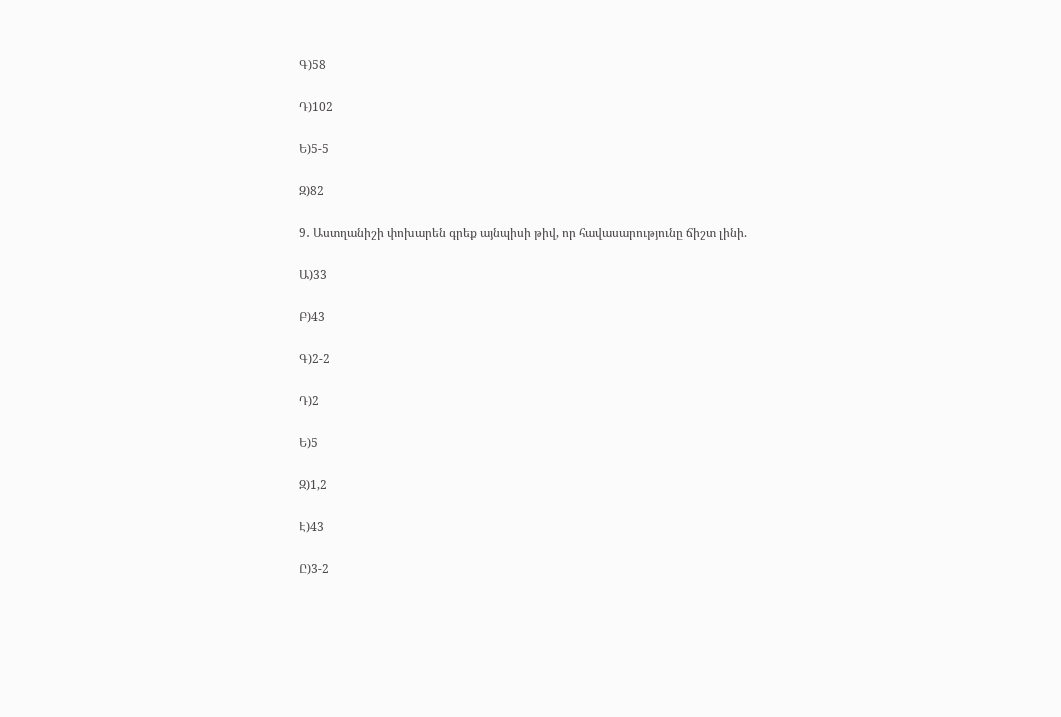Գ)58

Դ)102

Ե)5-5

Զ)82

9․ Աստղանիշի փոխարեն գրեք այնպիսի թիվ, որ հավասարությունը ճիշտ լինի.

Ա)33

Բ)43

Գ)2-2

Դ)2

Ե)5

Զ)1,2

Է)43

Ը)3-2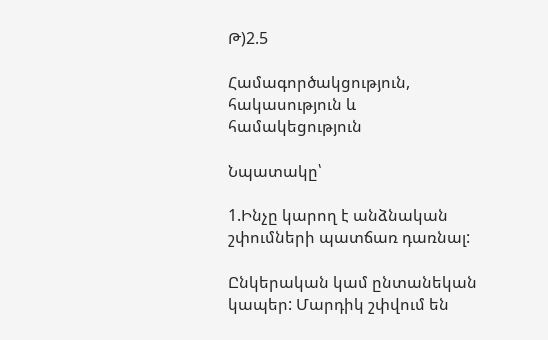Թ)2.5

Համագործակցություն, հակասություն և համակեցություն

Նպատակը՝

1.Ինչը կարող է անձնական շփումների պատճառ դառնալ:

Ընկերական կամ ընտանեկան կապեր: Մարդիկ շփվում են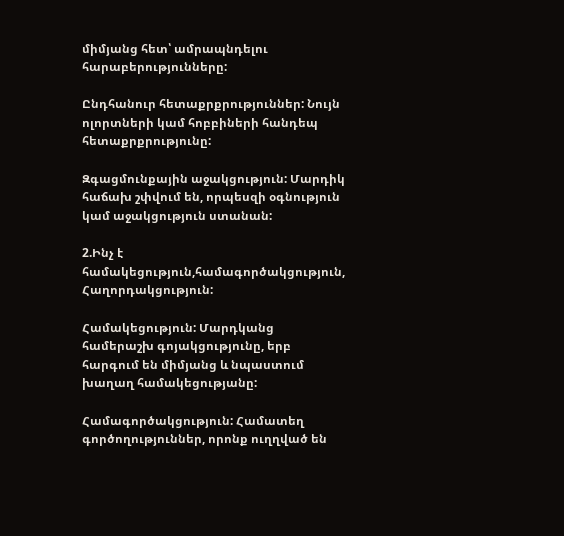միմյանց հետ՝ ամրապնդելու հարաբերությունները:

Ընդհանուր հետաքրքրություններ: Նույն ոլորտների կամ հոբբիների հանդեպ հետաքրքրությունը:

Զգացմունքային աջակցություն: Մարդիկ հաճախ շփվում են, որպեսզի օգնություն կամ աջակցություն ստանան:

2.Ինչ է համակեցություն,համագործակցություն, Հաղորդակցություն:

Համակեցություն: Մարդկանց համերաշխ գոյակցությունը, երբ հարգում են միմյանց և նպաստում խաղաղ համակեցությանը:

Համագործակցություն: Համատեղ գործողություններ, որոնք ուղղված են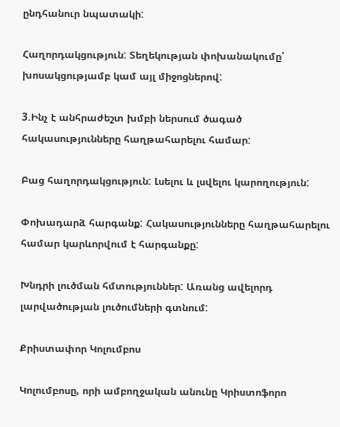ընդհանուր նպատակի:

Հաղորդակցություն: Տեղեկության փոխանակումը՝ խոսակցությամբ կամ այլ միջոցներով:

3.Ինչ է անհրաժեշտ խմբի ներսում ծագած հակասությունները հաղթահարելու համար:

Բաց հաղորդակցություն: Լսելու և լսվելու կարողություն:

Փոխադարձ հարգանք: Հակասությունները հաղթահարելու համար կարևորվում է հարգանքը:

Խնդրի լուծման հմտություններ: Առանց ավելորդ լարվածության լուծումների գտնում:

Քրիստափոր Կոլումբոս

Կոլումբոսը, որի ամբողջական անունը Կրիստոֆորո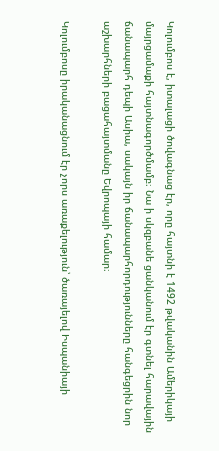Կոլումբոս է, իտալացի ծովագնաց էր, որը հայտնի է 1492 թվականին Ամերիկայի մայրցամաքի հայտնագործմամբ։ Նա ի սկզբանե ցանկանում էր գտնել հարավային ճանապարհ դեպի Ասիա, սակայն իր ճանապարհորդությունները հանգեցրին նոր աշխարհների բացահայտմանը Եվրոպայի համար։

Կոլումբոսը իրականացնում էր չորս առաքելություն՝ ծառայելով Իսպանիայի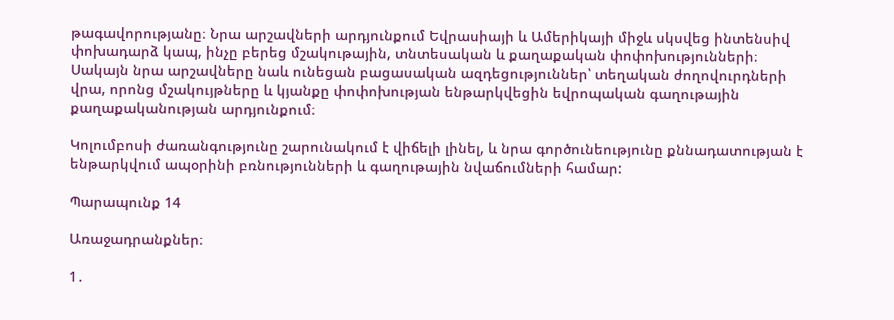թագավորությանը։ Նրա արշավների արդյունքում Եվրասիայի և Ամերիկայի միջև սկսվեց ինտենսիվ փոխադարձ կապ, ինչը բերեց մշակութային, տնտեսական և քաղաքական փոփոխությունների։ Սակայն նրա արշավները նաև ունեցան բացասական ազդեցություններ՝ տեղական ժողովուրդների վրա, որոնց մշակույթները և կյանքը փոփոխության ենթարկվեցին եվրոպական գաղութային քաղաքականության արդյունքում։

Կոլումբոսի ժառանգությունը շարունակում է վիճելի լինել, և նրա գործունեությունը քննադատության է ենթարկվում ապօրինի բռնությունների և գաղութային նվաճումների համար:

Պարապունք 14

Առաջադրանքներ։

1․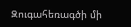Զուգահեռագծի մի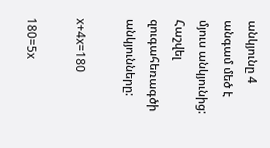անկյունը 4 անգամ մեծ է մյուս անկյունից: Հաշվել զուգահեռագծի անկյունները:

x+4x=180

180=5x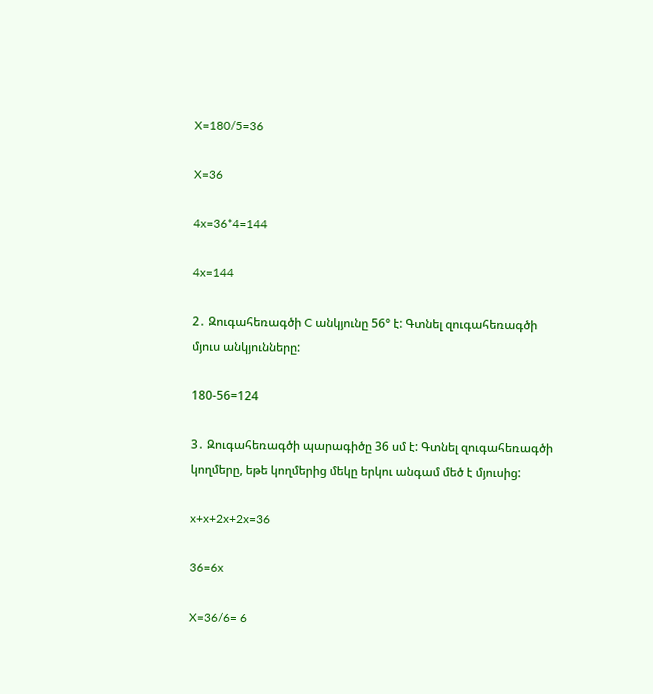X=180/5=36

X=36

4x=36*4=144

4x=144

2․ Զուգահեռագծի C անկյունը 56° է: Գտնել զուգահեռագծի մյուս անկյունները:

180-56=124

3․ Զուգահեռագծի պարագիծը 36 սմ է: Գտնել զուգահեռագծի կողմերը, եթե կողմերից մեկը երկու անգամ մեծ է մյուսից:

x+x+2x+2x=36

36=6x

X=36/6= 6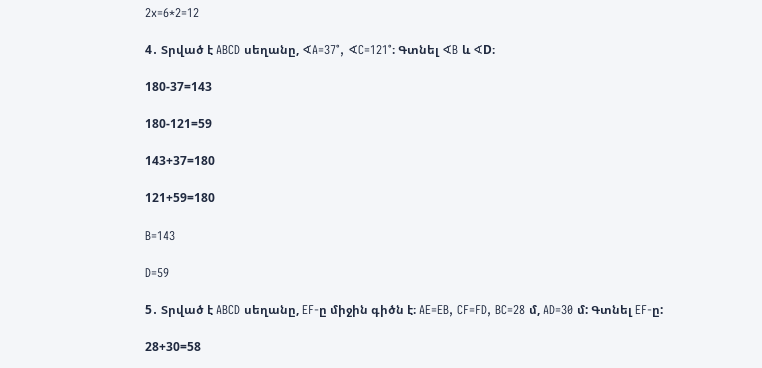2x=6*2=12

4․ Տրված է ABCD սեղանը, ∢A=37°, ∢C=121°։ Գտնել ∢B և ∢D։

180-37=143

180-121=59

143+37=180

121+59=180

B=143

D=59

5․ Տրված է ABCD սեղանը, EF-ը միջին գիծն է։ AE=EB, CF=FD, BC=28 մ, AD=30 մ: Գտնել EF-ը:

28+30=58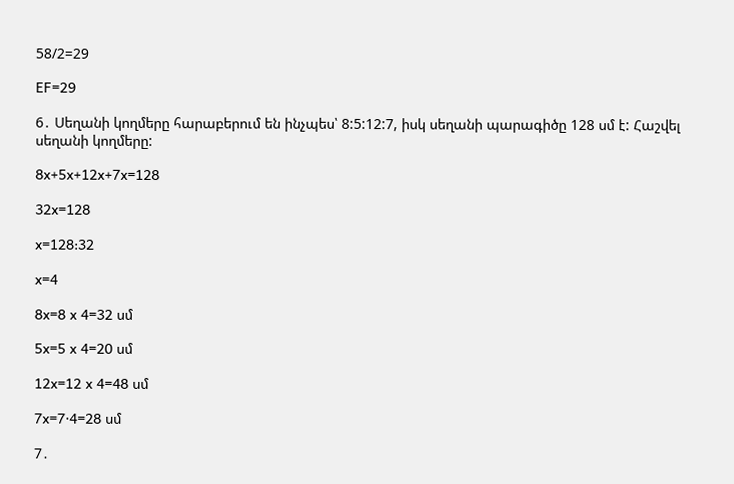58/2=29

EF=29

6․ Սեղանի կողմերը հարաբերում են ինչպես՝ 8:5:12:7, իսկ սեղանի պարագիծը 128 սմ է: Հաշվել սեղանի կողմերը:

8x+5x+12x+7x=128

32x=128

x=128:32

x=4

8x=8 x 4=32 սմ

5x=5 x 4=20 սմ

12x=12 x 4=48 սմ

7x=7⋅4=28 սմ

7․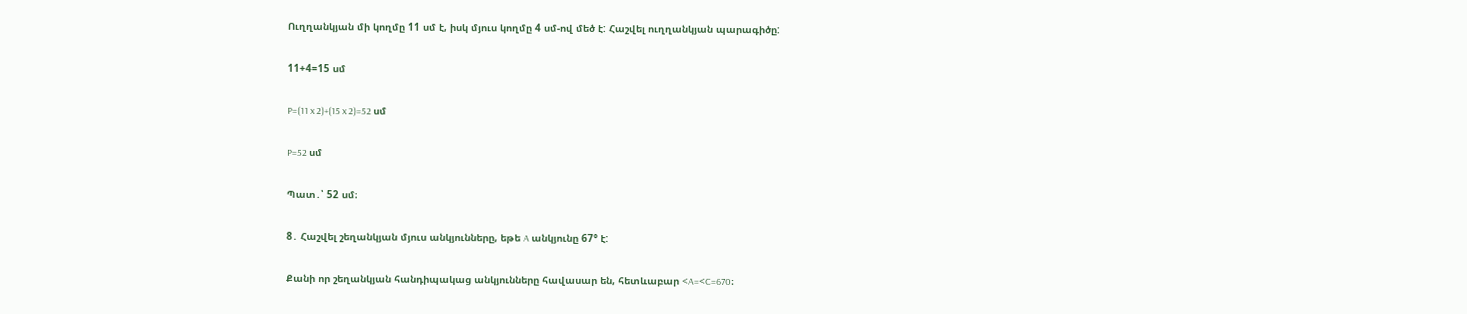Ուղղանկյան մի կողմը 11 սմ է, իսկ մյուս կողմը 4 սմ-ով մեծ է: Հաշվել ուղղանկյան պարագիծը:

11+4=15 սմ

P=(11 x 2)+(15 x 2)=52 սմ

P=52 սմ

Պատ․՝ 52 սմ։

8․ Հաշվել շեղանկյան մյուս անկյունները, եթե A անկյունը 67° է:

Քանի որ շեղանկյան հանդիպակաց անկյունները հավասար են, հետևաբար <A=<C=670։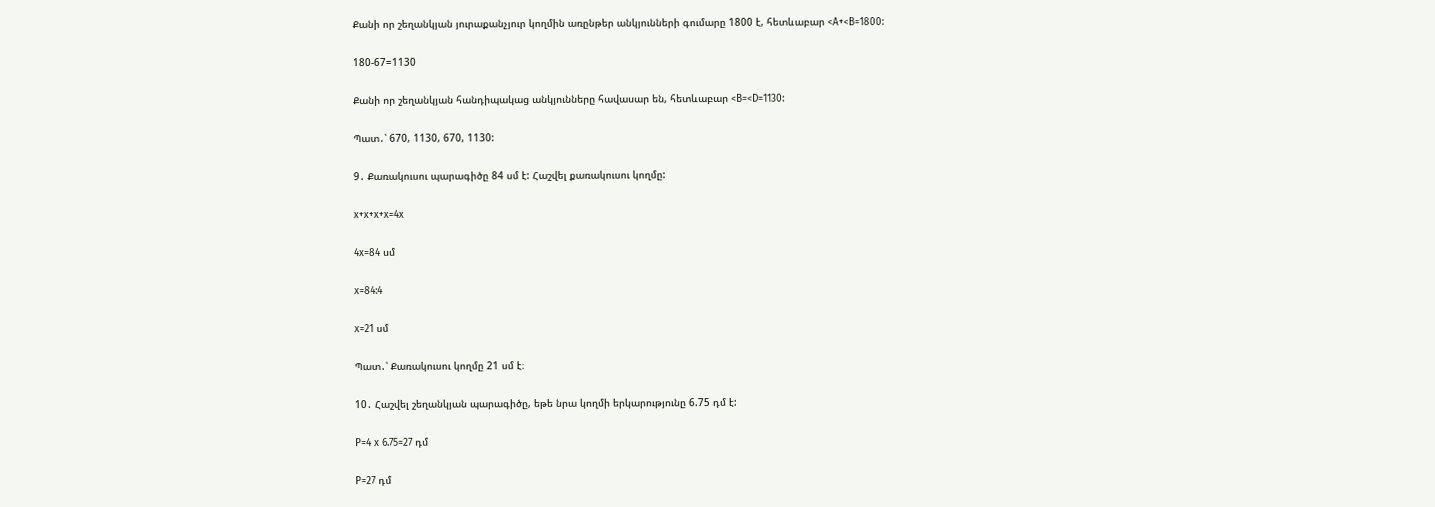Քանի որ շեղանկյան յուրաքանչյուր կողմին առընթեր անկյունների գումարը 1800 է, հետևաբար <A+<B=1800:

180-67=1130

Քանի որ շեղանկյան հանդիպակաց անկյունները հավասար են, հետևաբար <B=<D=1130:

Պատ․՝ 670, 1130, 670, 1130:

9․ Քառակուսու պարագիծը 84 սմ է: Հաշվել քառակուսու կողմը:

x+x+x+x=4x

4x=84 սմ

x=84:4

x=21 սմ

Պատ․՝ Քառակուսու կողմը 21 սմ է։

10․ Հաշվել շեղանկյան պարագիծը, եթե նրա կողմի երկարությունը 6.75 դմ է:

P=4 x 6.75=27 դմ

P=27 դմ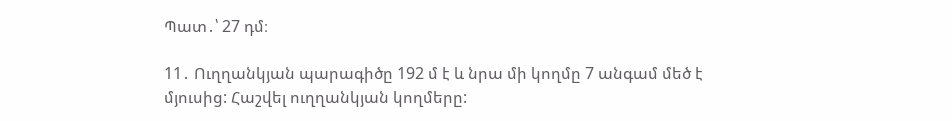Պատ․՝ 27 դմ։

11․ Ուղղանկյան պարագիծը 192 մ է և նրա մի կողմը 7 անգամ մեծ է մյուսից: Հաշվել ուղղանկյան կողմերը: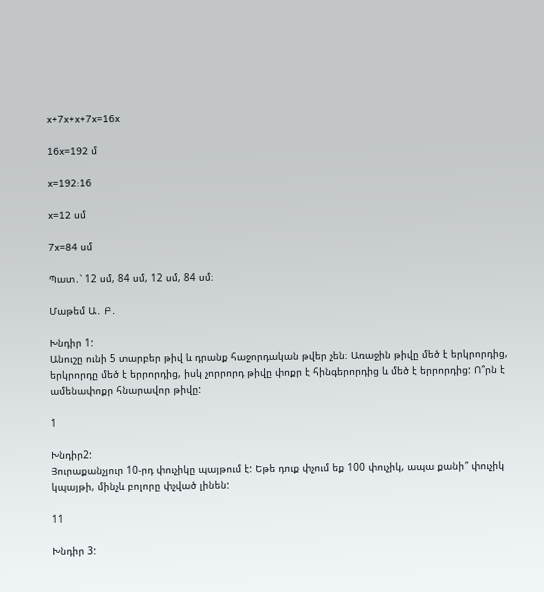x+7x+x+7x=16x

16x=192 մ

x=192:16

x=12 սմ

7x=84 սմ

Պատ․՝ 12 սմ, 84 սմ, 12 սմ, 84 սմ։

Մաթեմ Ա․ Բ․

Խնդիր 1:
Անուշը ունի 5 տարբեր թիվ և դրանք հաջորդական թվեր չեն։ Առաջին թիվը մեծ է երկրորդից, երկրորդը մեծ է երրորդից, իսկ չորրորդ թիվը փոքր է հինգերորդից և մեծ է երրորդից: Ո՞րն է ամենափոքր հնարավոր թիվը:

1

Խնդիր2:
Յուրաքանչյուր 10-րդ փուչիկը պայթում է: Եթե դուք փչում եք 100 փուչիկ, ապա քանի՞ փուչիկ կպայթի, մինչև բոլորը փչված լինեն:

11

Խնդիր 3: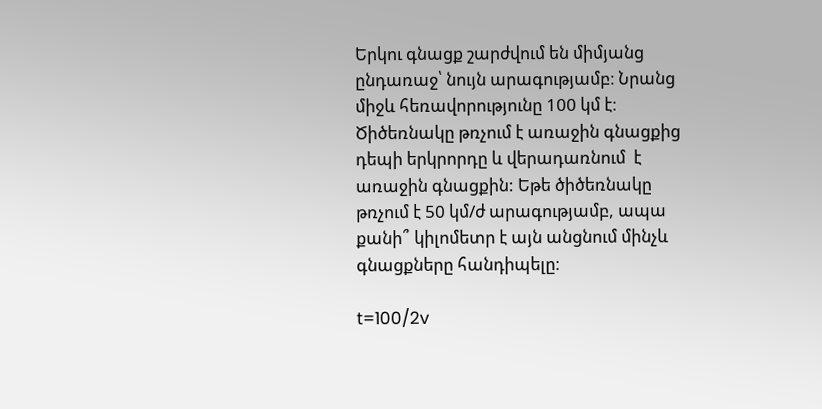Երկու գնացք շարժվում են միմյանց ընդառաջ՝ նույն արագությամբ։ Նրանց միջև հեռավորությունը 100 կմ է։ Ծիծեռնակը թռչում է առաջին գնացքից դեպի երկրորդը և վերադառնում  է առաջին գնացքին: Եթե ծիծեռնակը թռչում է 50 կմ/ժ արագությամբ, ապա քանի՞ կիլոմետր է այն անցնում մինչև գնացքները հանդիպելը։

t=100/2v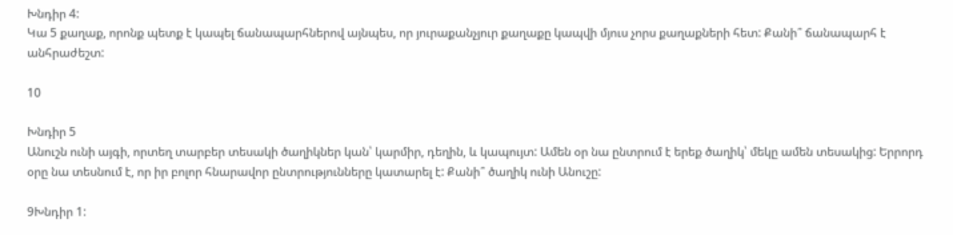Խնդիր 4:
Կա 5 քաղաք, որոնք պետք է կապել ճանապարհներով այնպես, որ յուրաքանչյուր քաղաքը կապվի մյուս չորս քաղաքների հետ: Քանի՞ ճանապարհ է անհրաժեշտ:

10

Խնդիր 5
Անուշն ունի այգի, որտեղ տարբեր տեսակի ծաղիկներ կան՝ կարմիր, դեղին, և կապույտ: Ամեն օր նա ընտրում է երեք ծաղիկ՝ մեկը ամեն տեսակից: Երրորդ օրը նա տեսնում է, որ իր բոլոր հնարավոր ընտրությունները կատարել է: Քանի՞ ծաղիկ ունի Անուշը:

9Խնդիր 1: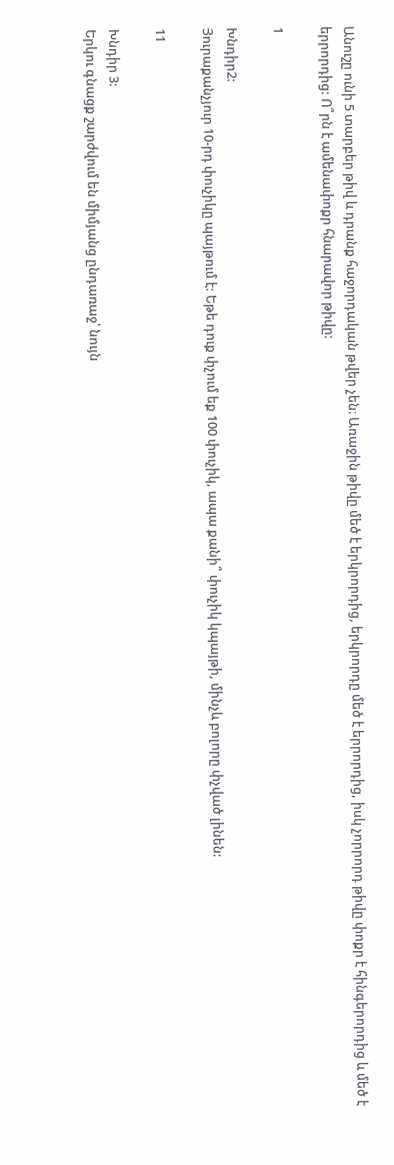Անուշը ունի 5 տարբեր թիվ և դրանք հաջորդական թվեր չեն։ Առաջին թիվը մեծ է երկրորդից, երկրորդը մեծ է երրորդից, իսկ չորրորդ թիվը փոքր է հինգերորդից և մեծ է երրորդից: Ո՞րն է ամենափոքր հնարավոր թիվը:

1

Խնդիր2:
Յուրաքանչյուր 10-րդ փուչիկը պայթում է: Եթե դուք փչում եք 100 փուչիկ, ապա քանի՞ փուչիկ կպայթի, մինչև բոլորը փչված լինեն:

11

Խնդիր 3:
Երկու գնացք շարժվում են միմյանց ընդառաջ՝ նույն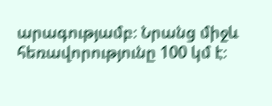արագությամբ։ Նրանց միջև հեռավորությունը 100 կմ է։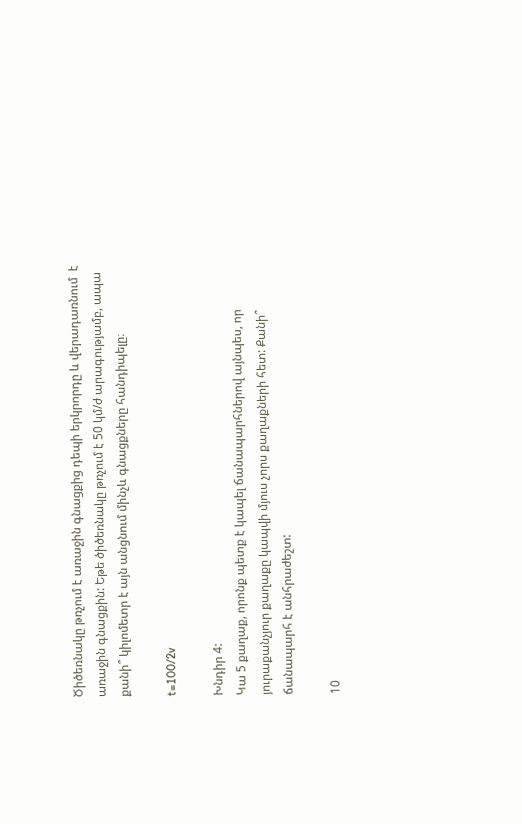Ծիծեռնակը թռչում է առաջին գնացքից դեպի երկրորդը և վերադառնում  է առաջին գնացքին: Եթե ծիծեռնակը թռչում է 50 կմ/ժ արագությամբ, ապա քանի՞ կիլոմետր է այն անցնում մինչև գնացքները հանդիպելը։

t=100/2v

Խնդիր 4:
Կա 5 քաղաք, որոնք պետք է կապել ճանապարհներով այնպես, որ յուրաքանչյուր քաղաքը կապվի մյուս չորս քաղաքների հետ: Քանի՞ ճանապարհ է անհրաժեշտ:

10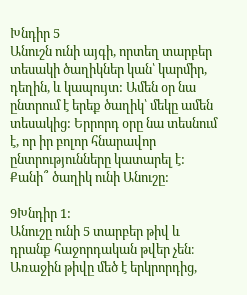Խնդիր 5
Անուշն ունի այգի, որտեղ տարբեր տեսակի ծաղիկներ կան՝ կարմիր, դեղին, և կապույտ: Ամեն օր նա ընտրում է երեք ծաղիկ՝ մեկը ամեն տեսակից: Երրորդ օրը նա տեսնում է, որ իր բոլոր հնարավոր ընտրությունները կատարել է: Քանի՞ ծաղիկ ունի Անուշը:

9Խնդիր 1:
Անուշը ունի 5 տարբեր թիվ և դրանք հաջորդական թվեր չեն։ Առաջին թիվը մեծ է երկրորդից,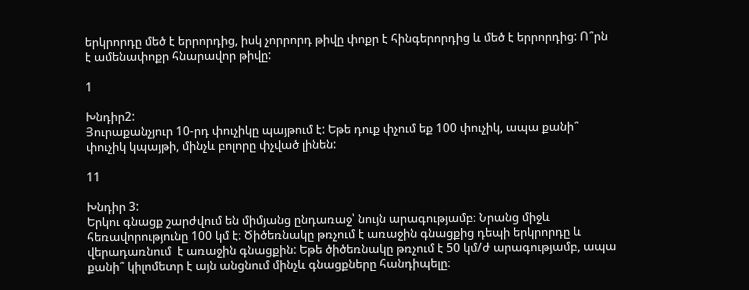երկրորդը մեծ է երրորդից, իսկ չորրորդ թիվը փոքր է հինգերորդից և մեծ է երրորդից: Ո՞րն է ամենափոքր հնարավոր թիվը:

1

Խնդիր2:
Յուրաքանչյուր 10-րդ փուչիկը պայթում է: Եթե դուք փչում եք 100 փուչիկ, ապա քանի՞ փուչիկ կպայթի, մինչև բոլորը փչված լինեն:

11

Խնդիր 3:
Երկու գնացք շարժվում են միմյանց ընդառաջ՝ նույն արագությամբ։ Նրանց միջև հեռավորությունը 100 կմ է։ Ծիծեռնակը թռչում է առաջին գնացքից դեպի երկրորդը և վերադառնում  է առաջին գնացքին: Եթե ծիծեռնակը թռչում է 50 կմ/ժ արագությամբ, ապա քանի՞ կիլոմետր է այն անցնում մինչև գնացքները հանդիպելը։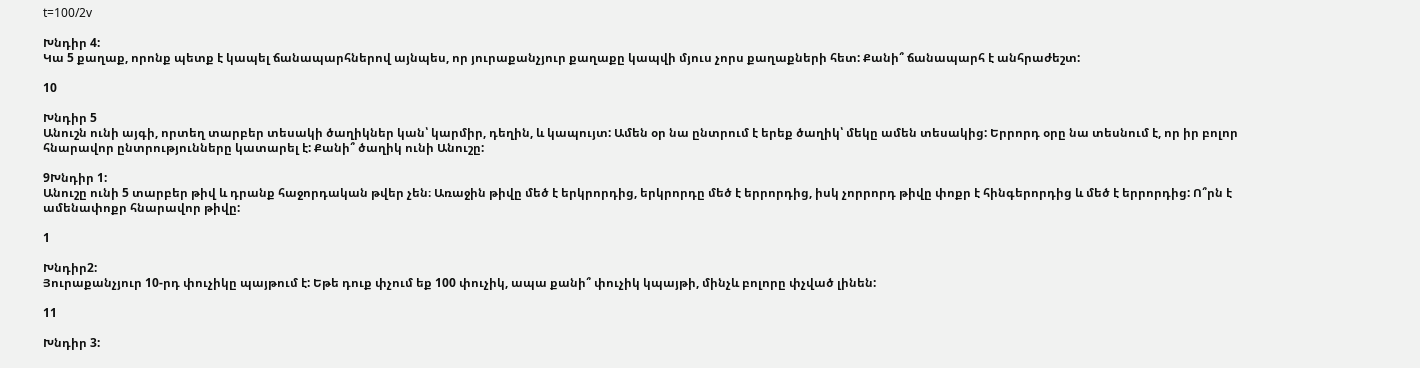t=100/2v

Խնդիր 4:
Կա 5 քաղաք, որոնք պետք է կապել ճանապարհներով այնպես, որ յուրաքանչյուր քաղաքը կապվի մյուս չորս քաղաքների հետ: Քանի՞ ճանապարհ է անհրաժեշտ:

10

Խնդիր 5
Անուշն ունի այգի, որտեղ տարբեր տեսակի ծաղիկներ կան՝ կարմիր, դեղին, և կապույտ: Ամեն օր նա ընտրում է երեք ծաղիկ՝ մեկը ամեն տեսակից: Երրորդ օրը նա տեսնում է, որ իր բոլոր հնարավոր ընտրությունները կատարել է: Քանի՞ ծաղիկ ունի Անուշը:

9Խնդիր 1:
Անուշը ունի 5 տարբեր թիվ և դրանք հաջորդական թվեր չեն։ Առաջին թիվը մեծ է երկրորդից, երկրորդը մեծ է երրորդից, իսկ չորրորդ թիվը փոքր է հինգերորդից և մեծ է երրորդից: Ո՞րն է ամենափոքր հնարավոր թիվը:

1

Խնդիր2:
Յուրաքանչյուր 10-րդ փուչիկը պայթում է: Եթե դուք փչում եք 100 փուչիկ, ապա քանի՞ փուչիկ կպայթի, մինչև բոլորը փչված լինեն:

11

Խնդիր 3: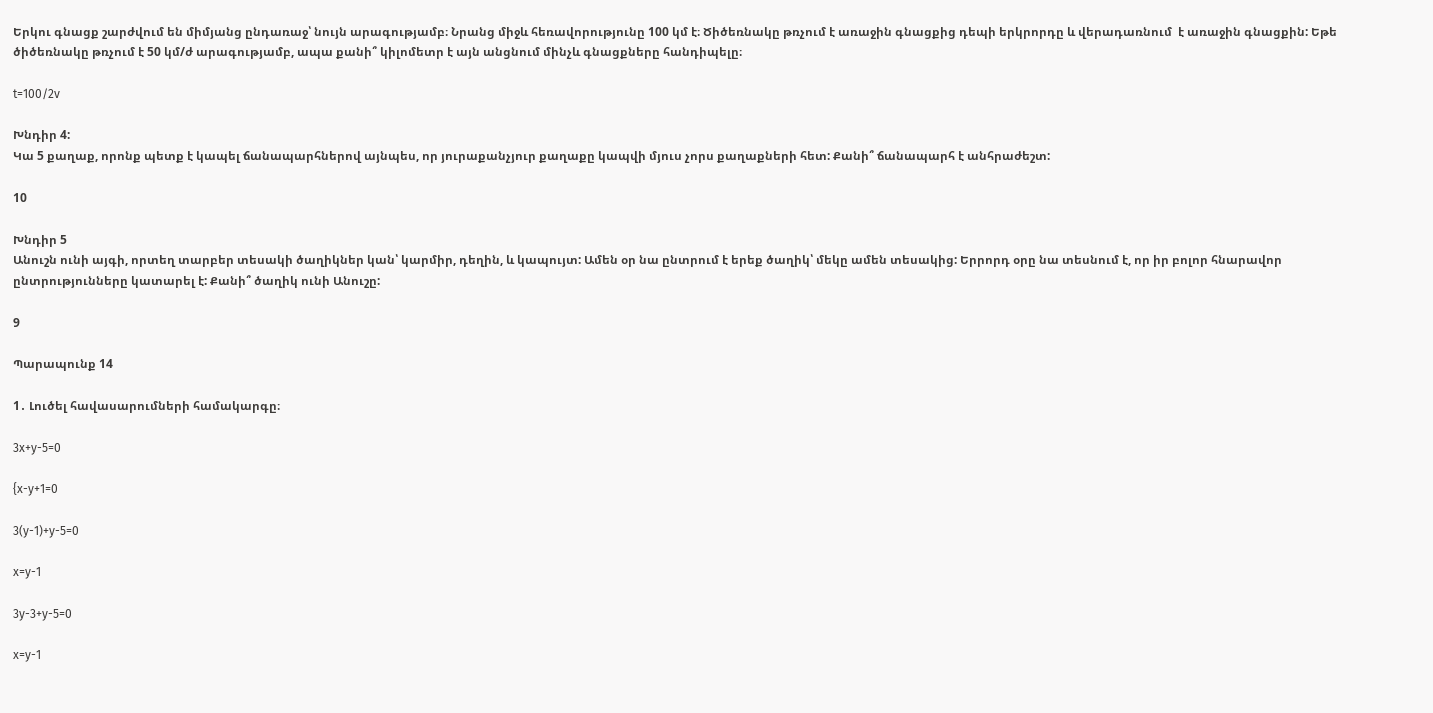Երկու գնացք շարժվում են միմյանց ընդառաջ՝ նույն արագությամբ։ Նրանց միջև հեռավորությունը 100 կմ է։ Ծիծեռնակը թռչում է առաջին գնացքից դեպի երկրորդը և վերադառնում  է առաջին գնացքին: Եթե ծիծեռնակը թռչում է 50 կմ/ժ արագությամբ, ապա քանի՞ կիլոմետր է այն անցնում մինչև գնացքները հանդիպելը։

t=100/2v

Խնդիր 4:
Կա 5 քաղաք, որոնք պետք է կապել ճանապարհներով այնպես, որ յուրաքանչյուր քաղաքը կապվի մյուս չորս քաղաքների հետ: Քանի՞ ճանապարհ է անհրաժեշտ:

10

Խնդիր 5
Անուշն ունի այգի, որտեղ տարբեր տեսակի ծաղիկներ կան՝ կարմիր, դեղին, և կապույտ: Ամեն օր նա ընտրում է երեք ծաղիկ՝ մեկը ամեն տեսակից: Երրորդ օրը նա տեսնում է, որ իր բոլոր հնարավոր ընտրությունները կատարել է: Քանի՞ ծաղիկ ունի Անուշը:

9

Պարապունք 14

1․ Լուծել հավասարումների համակարգը։

3x+y-5=0

{x-y+1=0

3(y-1)+y-5=0

x=y-1

3y-3+y-5=0

x=y-1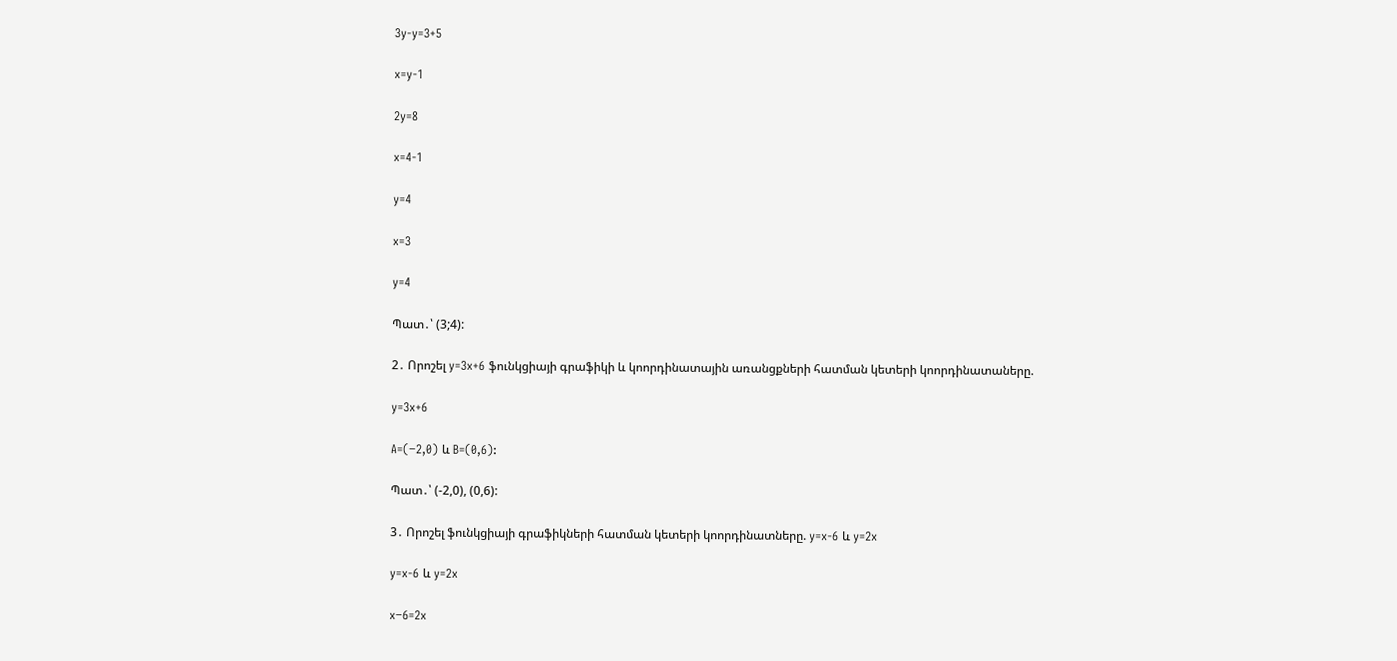3y-y=3+5

x=y-1

2y=8

x=4-1

y=4

x=3

y=4

Պատ․՝ (3;4):

2․ Որոշել y=3x+6 ֆունկցիայի գրաֆիկի և կոորդինատային առանցքների հատման կետերի կոորդինատաները.

y=3x+6

A=(−2,0) և B=(0,6):

Պատ․՝ (-2,0), (0,6):

3․ Որոշել ֆունկցիայի գրաֆիկների հատման կետերի կոորդինատները. y=x-6 և y=2x

y=x-6 և y=2x

x−6=2x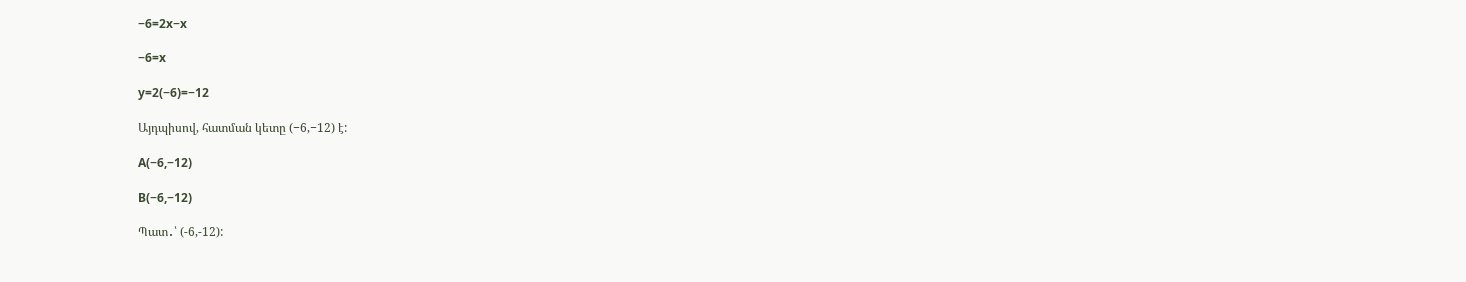−6=2x−x

−6=x

y=2(−6)=−12

Այդպիսով, հատման կետը (−6,−12) է:

A(−6,−12)

B(−6,−12)

Պատ․՝ (-6,-12):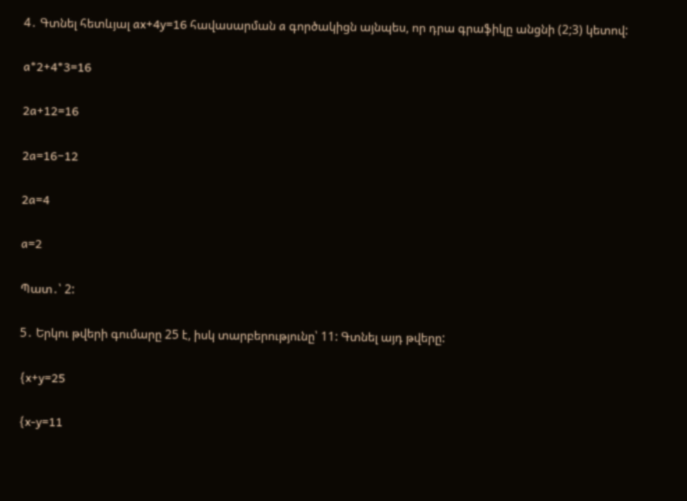4․ Գտնել հետևյալ ax+4y=16 հավասարման a գործակիցն այնպես, որ դրա գրաֆիկը անցնի (2;3) կետով:

a*2+4*3=16

2a+12=16

2a=16−12

2a=4

a=2

Պատ․՝ 2:

5․ Երկու թվերի գումարը 25 է, իսկ տարբերությունը՝ 11: Գտնել այդ թվերը:

{x+y=25

{x-y=11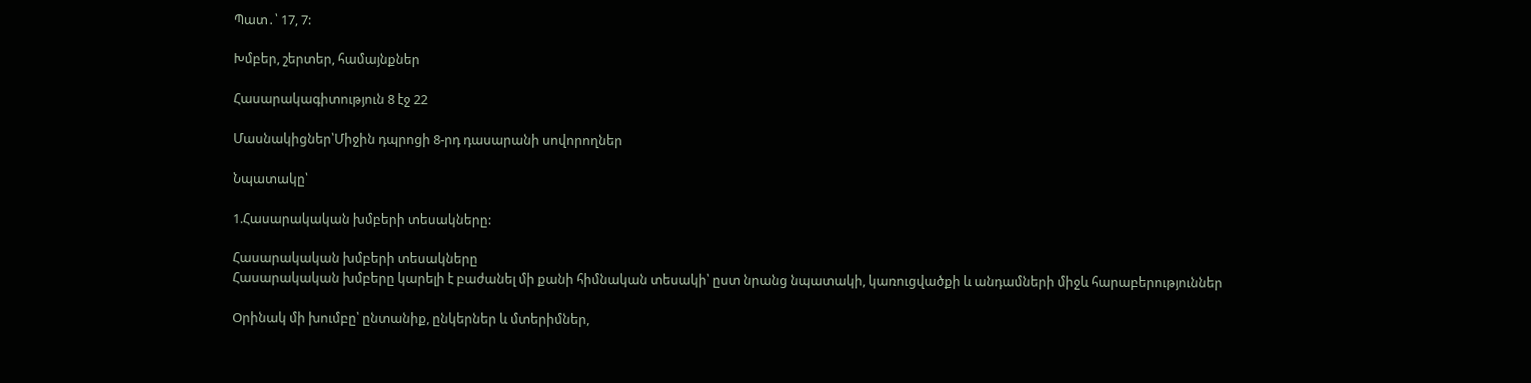Պատ․՝ 17, 7:

Խմբեր, շերտեր, համայնքներ

Հասարակագիտություն 8 էջ 22

Մասնակիցներ՝Միջին դպրոցի 8-րդ դասարանի սովորողներ

Նպատակը՝

1.Հասարակական խմբերի տեսակները:

Հասարակական խմբերի տեսակները
Հասարակական խմբերը կարելի է բաժանել մի քանի հիմնական տեսակի՝ ըստ նրանց նպատակի, կառուցվածքի և անդամների միջև հարաբերություններ

Oրինակ մի խումբը՝ ընտանիք, ընկերներ և մտերիմներ,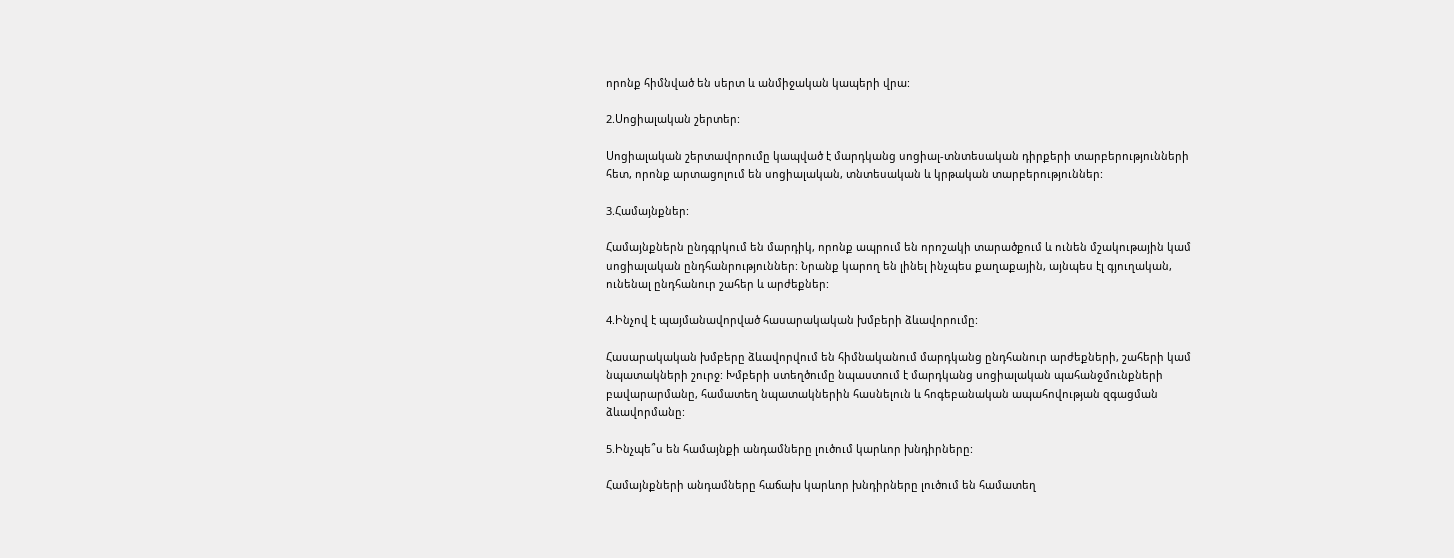որոնք հիմնված են սերտ և անմիջական կապերի վրա:

2.Սոցիալական շերտեր:

Սոցիալական շերտավորումը կապված է մարդկանց սոցիալ-տնտեսական դիրքերի տարբերությունների հետ, որոնք արտացոլում են սոցիալական, տնտեսական և կրթական տարբերություններ:

3.Համայնքներ:

Համայնքներն ընդգրկում են մարդիկ, որոնք ապրում են որոշակի տարածքում և ունեն մշակութային կամ սոցիալական ընդհանրություններ: Նրանք կարող են լինել ինչպես քաղաքային, այնպես էլ գյուղական, ունենալ ընդհանուր շահեր և արժեքներ:

4.Ինչով է պայմանավորված հասարակական խմբերի ձևավորումը:

Հասարակական խմբերը ձևավորվում են հիմնականում մարդկանց ընդհանուր արժեքների, շահերի կամ նպատակների շուրջ: Խմբերի ստեղծումը նպաստում է մարդկանց սոցիալական պահանջմունքների բավարարմանը, համատեղ նպատակներին հասնելուն և հոգեբանական ապահովության զգացման ձևավորմանը:

5.Ինչպե՞ս են համայնքի անդամները լուծում կարևոր խնդիրները:

Համայնքների անդամները հաճախ կարևոր խնդիրները լուծում են համատեղ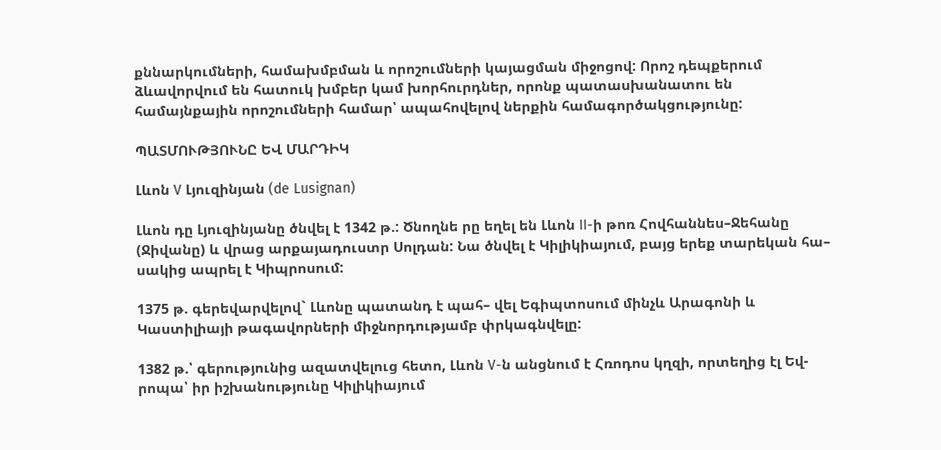քննարկումների, համախմբման և որոշումների կայացման միջոցով: Որոշ դեպքերում ձևավորվում են հատուկ խմբեր կամ խորհուրդներ, որոնք պատասխանատու են համայնքային որոշումների համար՝ ապահովելով ներքին համագործակցությունը:

ՊԱՏՄՈՒԹՅՈՒՆԸ ԵՎ ՄԱՐԴԻԿ

Լևոն V Լյուզինյան (de Lusignan)

Լևոն դը Լյուզինյանը ծնվել է 1342 թ.: Ծնողնե րը եղել են Լևոն II-ի թոռ Հովհաննես–Ջեհանը (Ջիվանը) և վրաց արքայադուստր Սոլդան: Նա ծնվել է Կիլիկիայում, բայց երեք տարեկան հա– սակից ապրել է Կիպրոսում:

1375 թ. գերեվարվելով` Լևոնը պատանդ է պահ– վել Եգիպտոսում մինչև Արագոնի և Կաստիլիայի թագավորների միջնորդությամբ փրկագնվելը:

1382 թ.՝ գերությունից ազատվելուց հետո, Լևոն V-ն անցնում է Հռոդոս կղզի, որտեղից էլ Եվ- րոպա՝ իր իշխանությունը Կիլիկիայում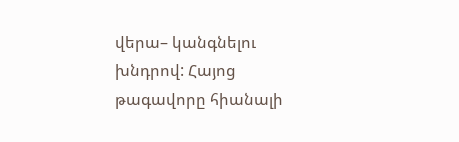վերա– կանգնելու խնդրով: Հայոց թագավորը հիանալի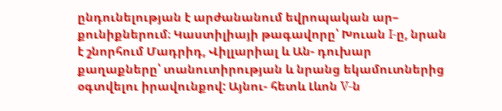ընդունելության է արժանանում եվրոպական ար– քունիքներում։ Կաստիլիայի թագավորը՝ Խուան I-ը, նրան է շնորհում Մադրիդ, Վիլլարիալ և Ան- դուխար քաղաքները՝ տանուտիրության և նրանց եկամուտներից օգտվելու իրավունքով: Այնու- հետև Լևոն V-ն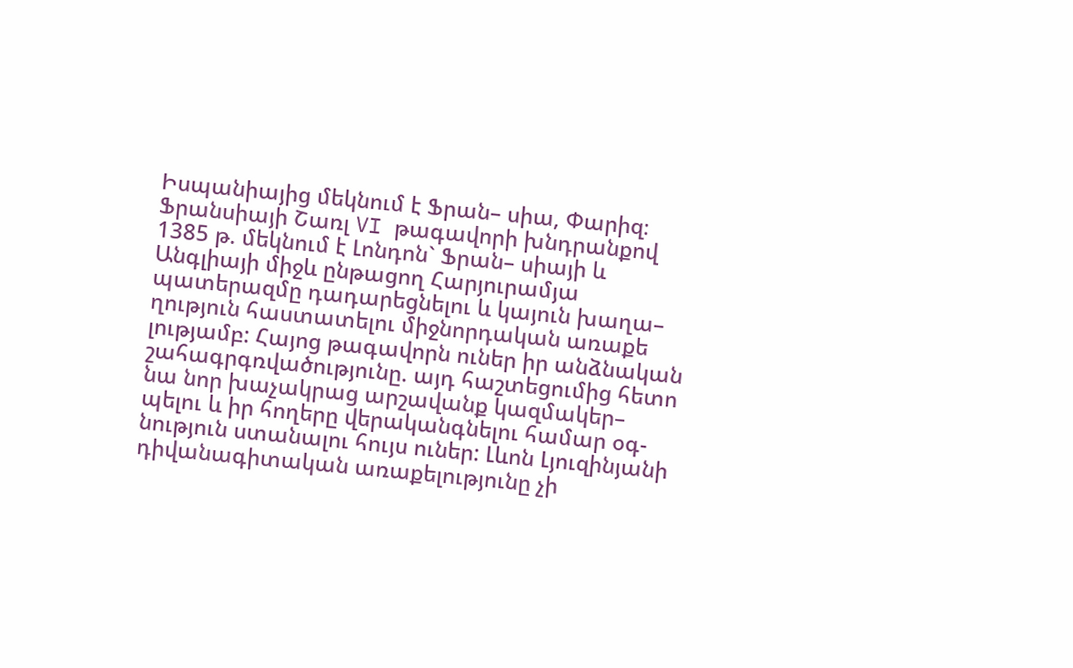Իսպանիայից մեկնում է Ֆրան– սիա, Փարիզ։ Ֆրանսիայի Շառլ VI թագավորի խնդրանքով 1385 թ. մեկնում է Լոնդոն` Ֆրան– սիայի և Անգլիայի միջև ընթացող Հարյուրամյա պատերազմը դադարեցնելու և կայուն խաղա– ղություն հաստատելու միջնորդական առաքե լությամբ: Հայոց թագավորն ուներ իր անձնական շահագրգռվածությունը. այդ հաշտեցումից հետո նա նոր խաչակրաց արշավանք կազմակեր– պելու և իր հողերը վերականգնելու համար օգ- նություն ստանալու հույս ուներ: Լևոն Լյուզինյանի դիվանագիտական առաքելությունը չի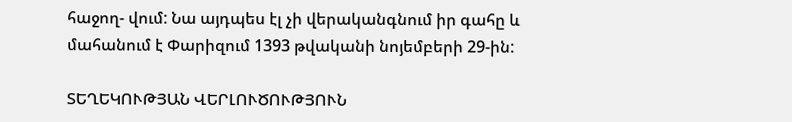հաջող- վում: Նա այդպես էլ չի վերականգնում իր գահը և մահանում է Փարիզում 1393 թվականի նոյեմբերի 29-ին:

ՏԵՂԵԿՈՒԹՅԱՆ ՎԵՐԼՈՒԾՈՒԹՅՈՒՆ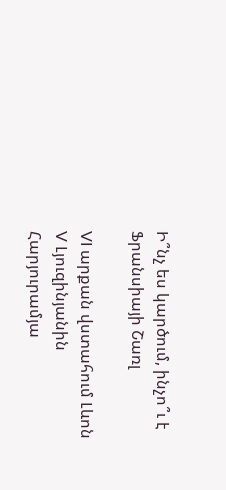Ի՞նչ ես կարծում, ինչո՞ւ է Ֆրանսիայի Շառլ

VI արքան վստահում Լևոն V Լյուզինյանին Հարյուրամյա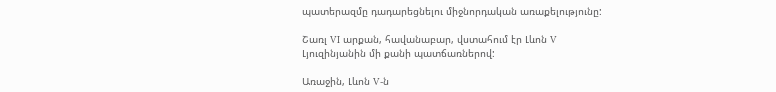պատերազմը դադարեցնելու միջնորդական առաքելությունը:

Շառլ VI արքան, հավանաբար, վստահում էր Լևոն V Լյուզինյանին մի քանի պատճառներով:

Առաջին, Լևոն V-ն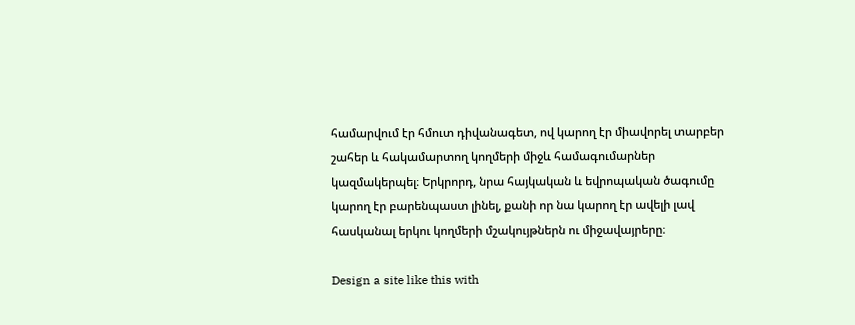համարվում էր հմուտ դիվանագետ, ով կարող էր միավորել տարբեր շահեր և հակամարտող կողմերի միջև համագումարներ կազմակերպել։ Երկրորդ, նրա հայկական և եվրոպական ծագումը կարող էր բարենպաստ լինել, քանի որ նա կարող էր ավելի լավ հասկանալ երկու կողմերի մշակույթներն ու միջավայրերը։

Design a site like this with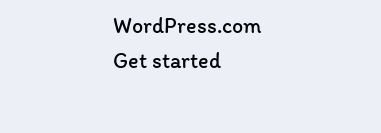WordPress.com
Get started